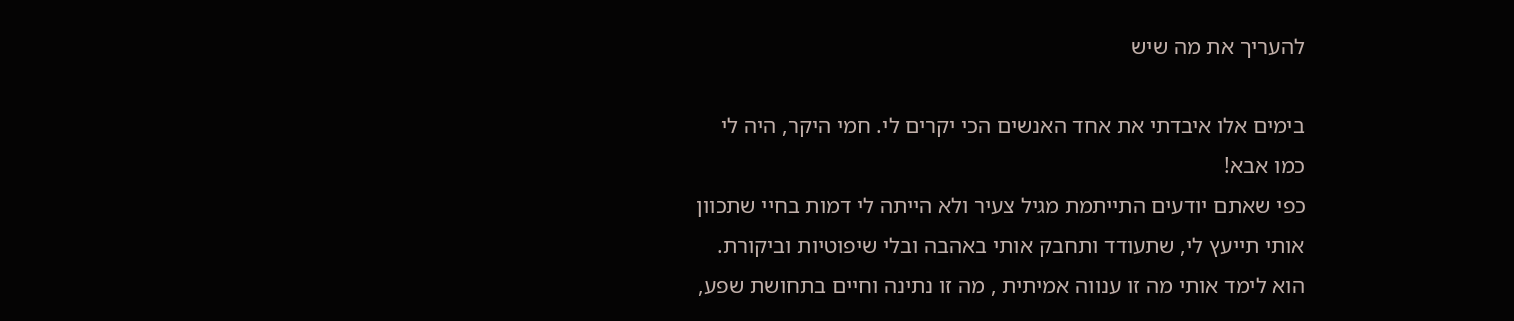להעריך את מה שיש

בימים אלו איבדתי את אחד האנשים הכי יקרים לי. חמי היקר, היה לי כמו אבא!
כפי שאתם יודעים התייתמת מגיל צעיר ולא הייתה לי דמות בחיי שתכוון אותי תייעץ לי, שתעודד ותחבק אותי באהבה ובלי שיפוטיות וביקורת. הוא לימד אותי מה זו ענווה אמיתית , מה זו נתינה וחיים בתחושת שפע,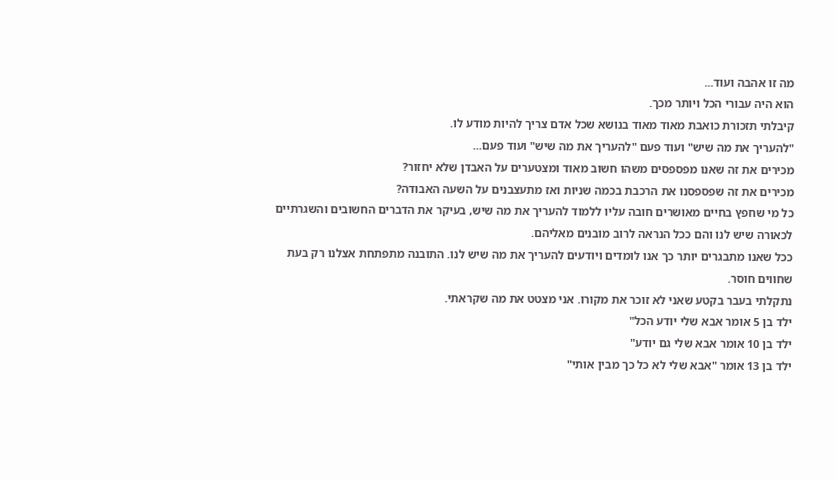מה זו אהבה ועוד...
הוא היה עבורי הכל ויותר מכך.
קיבלתי תזכורת כואבת מאוד מאוד בנושא שכל אדם צריך להיות מודע לו.
"להעריך את מה שיש" ועוד פעם "להעריך את מה שיש" ועוד פעם...
מכירים את זה שאנו מפספסים משהו חשוב מאוד ומצטערים על האבדן שלא יחזור?
מכירים את זה שפספסנו את הרכבת בכמה שניות ואז מתעצבנים על השעה האבודה?
כל מי שחפץ בחיים מאושרים חובה עליו ללמוד להעריך את מה שיש, בעיקר את הדברים החשובים והשגרתיים לכאורה שיש לנו והם ככל הנראה לרוב מובנים מאליהם.
ככל שאנו מתבגרים יותר כך אנו לומדים ויודעים להעריך את מה שיש לנו. התובנה מתפתחת אצלנו רק בעת שחווים חוסר.
נתקלתי בעבר בקטע שאני לא זוכר את מקורו. אני מצטט את מה שקראתי.
ילד בן 5 אומר אבא שלי יודע הכל"
ילד בן 10 אומר אבא שלי גם יודע"
ילד בן 13 אומר "אבא שלי לא כל כך מבין אותי"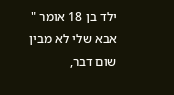ילד בן 18 אומר " אבא שלי לא מבין שום דבר,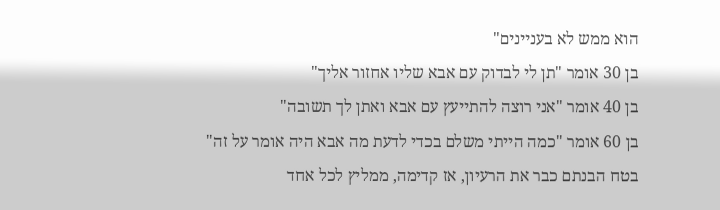הוא ממש לא בעניינים"
בן 30 אומר "תן לי לבדוק עם אבא שליו אחזור אליך"
בן 40 אומר "אני רוצה להתייעץ עם אבא ואתן לך תשובה"
בן 60 אומר "כמה הייתי משלם בכדי לדעת מה אבא היה אומר על זה"
בטח הבנתם כבר את הרעיון, אז קדימה, ממליץ לכל אחד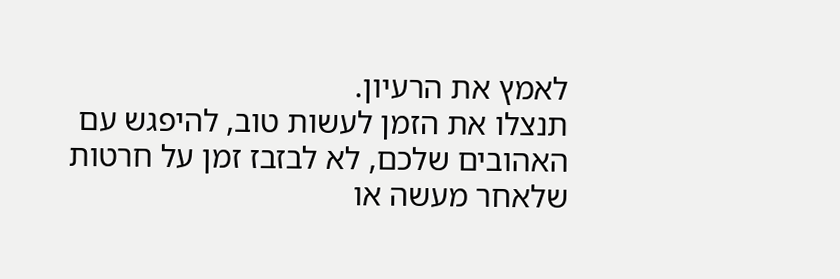לאמץ את הרעיון.
תנצלו את הזמן לעשות טוב, להיפגש עם האהובים שלכם, לא לבזבז זמן על חרטות שלאחר מעשה או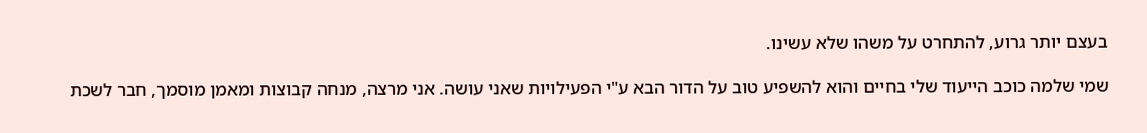בעצם יותר גרוע, להתחרט על משהו שלא עשינו.

שמי שלמה כוכב הייעוד שלי בחיים והוא להשפיע טוב על הדור הבא ע"י הפעילויות שאני עושה. אני מרצה, מנחה קבוצות ומאמן מוסמך, חבר לשכת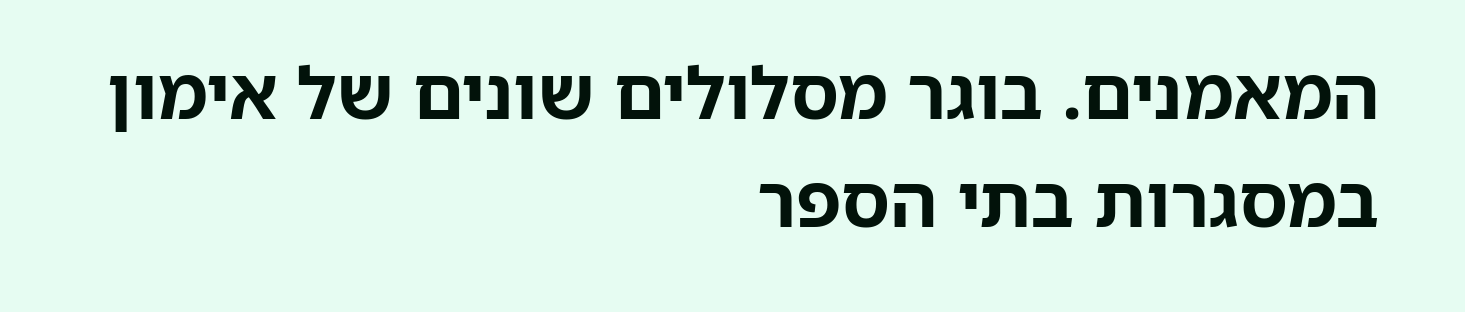המאמנים. בוגר מסלולים שונים של אימון במסגרות בתי הספר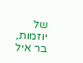של יוזמות, בר איל